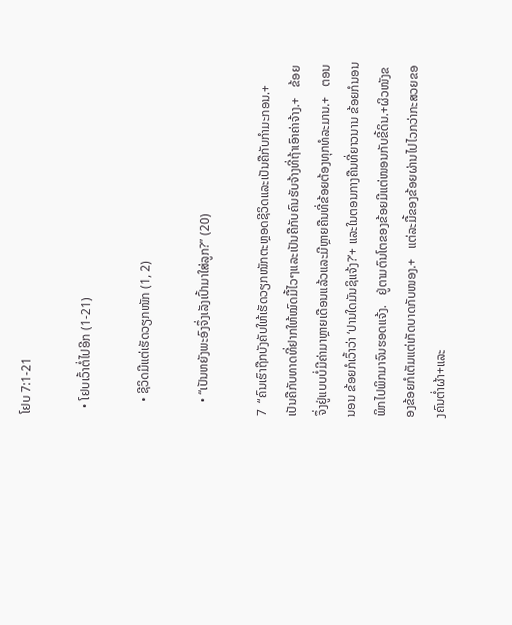ໂຢບ 7:1-21

  • ໂຢບເວົ້າຕໍ່ໄປອີກ (1-21)

    • ຊີວິດມີແຕ່ເຮັດວຽກໜັກ (1, 2)

    • “ເປັນຫຍັງພະອົງຈຶ່ງເລັງເປົ້າມາໃສ່ລູກ?” (20)

7  “ຄົນເຮົາຖືກບັງຄັບໃຫ້ເຮັດວຽກໜັກຕະຫຼອດຊີວິດແລະເປັນຄືກັບກຳມະກອນ.+   ເປັນຄືກັບທາດທີ່ຢາກໃຫ້ໝົດມື້ໄວໆແລະເປັນຄືກັບຄົນຮັບຈ້າງທີ່ຖ້າເອົາຄ່າຈ້າງ.+   ຂ້ອຍຈຶ່ງຢູ່ແບບບໍ່ມີຄ່າມາຫຼາຍເດືອນແລ້ວແລະມີຫຼາຍຄືນທີ່ຂ້ອຍຕ້ອງທຸກທໍລະມານ.+   ຕອນນອນ ຂ້ອຍກໍເວົ້າວ່າ ‘ປານໃດມັນຊິແຈ້ງ?’+ ແລະໃນຕອນກາງຄືນທີ່ຍາວນານ ຂ້ອຍກໍນອນພິກໄປພິກມາຈົນຮອດແຈ້ງ.   ຢູ່ຕາມຕົນໂຕຂອງຂ້ອຍມີແຕ່ໜອນກັບຂີ້ດິນ.+ຜິວໜັງຂອງຂ້ອຍກໍເຕັມແຕ່ເກັດບາດກັບໜອງ.+   ແຕ່ລະມື້ຂອງຂ້ອຍຜ່ານໄປໄວກວ່າກະສວຍຂອງຄົນຕ່ຳຜ້າ+ແລະ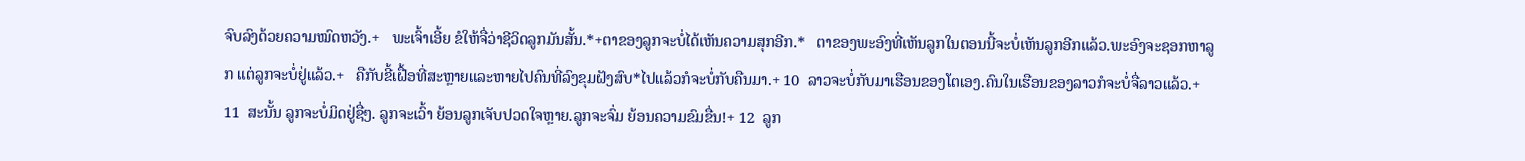ຈົບລົງດ້ວຍຄວາມໝົດຫວັງ.+   ພະເຈົ້າເອີ້ຍ ຂໍໃຫ້ຈື່ວ່າຊີວິດລູກມັນສັ້ນ.*+ຕາຂອງລູກຈະບໍ່ໄດ້ເຫັນຄວາມສຸກອີກ.*   ຕາຂອງພະອົງທີ່ເຫັນລູກໃນຕອນນີ້ຈະບໍ່ເຫັນລູກອີກແລ້ວ.ພະອົງຈະຊອກຫາລູກ ແຕ່ລູກຈະບໍ່ຢູ່ແລ້ວ.+   ຄືກັບຂີ້ເຝື້ອທີ່ສະຫຼາຍແລະຫາຍໄປຄົນທີ່ລົງຂຸມຝັງສົບ*ໄປແລ້ວກໍຈະບໍ່ກັບຄືນມາ.+ 10  ລາວຈະບໍ່ກັບມາເຮືອນຂອງໂຕເອງ.ຄົນໃນເຮືອນຂອງລາວກໍຈະບໍ່ຈື່ລາວແລ້ວ.+ 11  ສະນັ້ນ ລູກຈະບໍ່ມິດຢູ່ຊື່ໆ. ລູກຈະເວົ້າ ຍ້ອນລູກເຈັບປວດໃຈຫຼາຍ.ລູກຈະຈົ່ມ ຍ້ອນຄວາມຂົມຂື່ນ!+ 12  ລູກ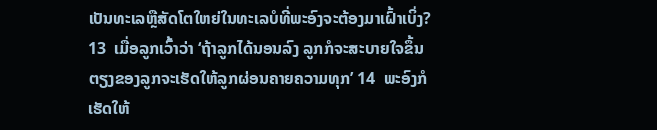ເປັນທະເລຫຼືສັດໂຕໃຫຍ່ໃນທະເລບໍທີ່ພະອົງຈະຕ້ອງມາເຝົ້າເບິ່ງ? 13  ເມື່ອລູກເວົ້າວ່າ ‘ຖ້າລູກໄດ້ນອນລົງ ລູກກໍຈະສະບາຍໃຈຂຶ້ນຕຽງຂອງລູກຈະເຮັດໃຫ້ລູກຜ່ອນຄາຍຄວາມທຸກ’ 14  ພະອົງກໍເຮັດໃຫ້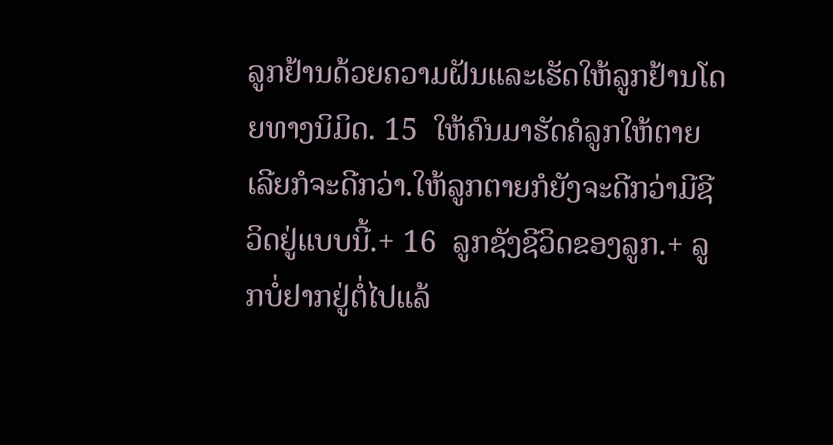ລູກຢ້ານດ້ວຍຄວາມຝັນແລະເຮັດໃຫ້ລູກຢ້ານໂດຍທາງນິມິດ. 15  ໃຫ້ຄົນມາຮັດຄໍລູກໃຫ້ຕາຍເລີຍກໍຈະດີກວ່າ.ໃຫ້ລູກຕາຍກໍຍັງຈະດີກວ່າມີຊີວິດຢູ່ແບບນີ້.+ 16  ລູກຊັງຊີວິດຂອງລູກ.+ ລູກບໍ່ຢາກຢູ່ຕໍ່ໄປແລ້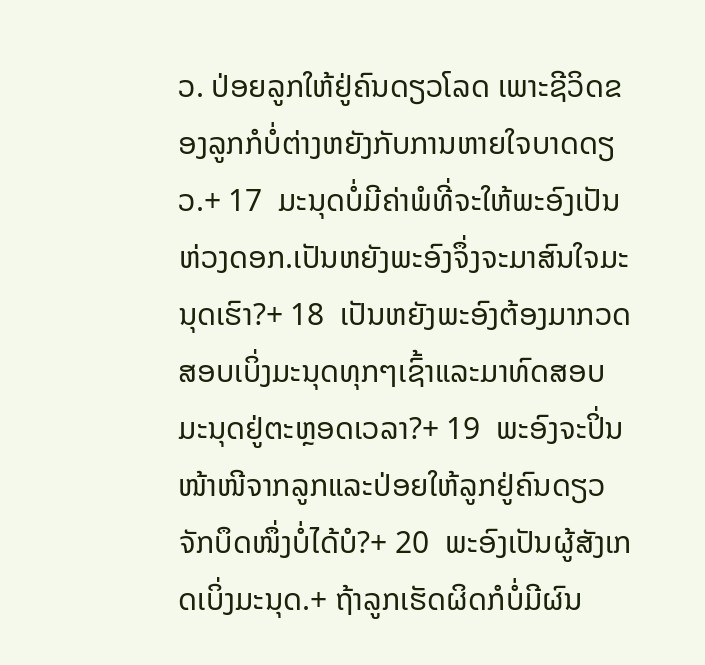ວ. ປ່ອຍລູກໃຫ້ຢູ່ຄົນດຽວໂລດ ເພາະຊີວິດຂອງລູກກໍບໍ່ຕ່າງຫຍັງກັບການຫາຍໃຈບາດດຽວ.+ 17  ມະນຸດບໍ່ມີຄ່າພໍທີ່ຈະໃຫ້ພະອົງເປັນຫ່ວງດອກ.ເປັນຫຍັງພະອົງຈຶ່ງຈະມາສົນໃຈມະນຸດເຮົາ?+ 18  ເປັນຫຍັງພະອົງຕ້ອງມາກວດສອບເບິ່ງມະນຸດທຸກໆເຊົ້າແລະມາທົດສອບມະນຸດຢູ່ຕະຫຼອດເວລາ?+ 19  ພະອົງຈະປິ່ນໜ້າໜີຈາກລູກແລະປ່ອຍໃຫ້ລູກຢູ່ຄົນດຽວຈັກບຶດໜຶ່ງບໍ່ໄດ້ບໍ?+ 20  ພະອົງເປັນຜູ້ສັງເກດເບິ່ງມະນຸດ.+ ຖ້າລູກເຮັດຜິດກໍບໍ່ມີຜົນ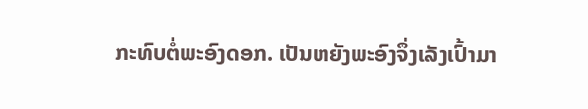ກະທົບຕໍ່ພະອົງດອກ. ເປັນຫຍັງພະອົງຈຶ່ງເລັງເປົ້າມາ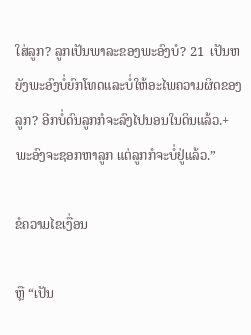ໃສ່ລູກ? ລູກເປັນພາລະຂອງພະອົງບໍ? 21  ເປັນຫຍັງພະອົງບໍ່ຍົກໂທດແລະບໍ່ໃຫ້ອະໄພຄວາມຜິດຂອງລູກ? ອີກບໍ່ດົນລູກກໍຈະລົງໄປນອນໃນດິນແລ້ວ.+ພະອົງຈະຊອກຫາລູກ ແຕ່ລູກກໍຈະບໍ່ຢູ່ແລ້ວ.”

ຂໍຄວາມໄຂເງື່ອນ

ຫຼື “ເປັນ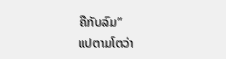ຄືກັບລົມ”
ແປຕາມໂຕວ່າ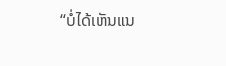“ບໍ່ໄດ້ເຫັນແນ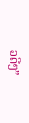ວດີໆ”